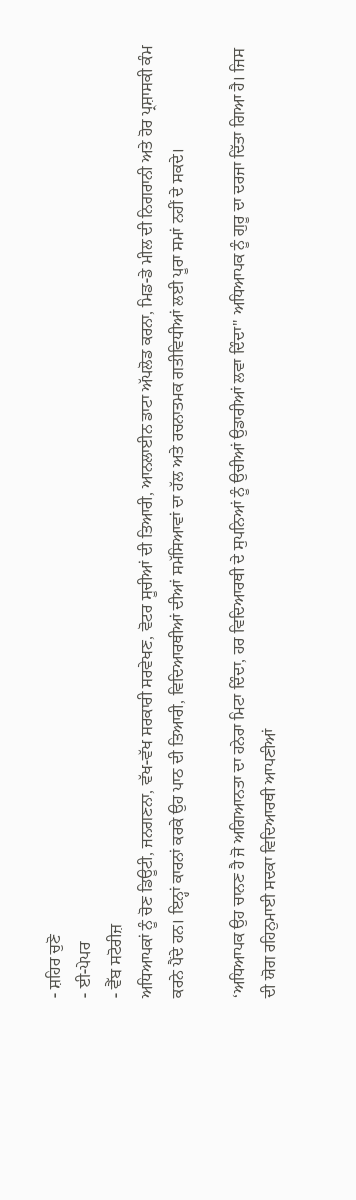- ਸ਼ਹਿਰ ਚੁਣੋ
- ਈ-ਪੇਪਰ
- ਵੈੱਬ ਸਟੋਰੀਜ਼
ਅਧਿਆਪਕਾਂ ਨੂੰ ਚੋਣ ਡਿਊਟੀ, ਜਨਗਣਨਾ, ਵੱਖ-ਵੱਖ ਸਰਕਾਰੀ ਸਰਵੇਖਣ, ਵੋਟਰ ਸੂਚੀਆਂ ਦੀ ਤਿਆਰੀ, ਆਨਲਾਈਨ ਡਾਟਾ ਅੱਪਲੋਡ ਕਰਨਾ, ਮਿਡ-ਡੇ ਮੀਲ ਦੀ ਨਿਗਰਾਨੀ ਅਤੇ ਹੋਰ ਪ੍ਰਸ਼ਾਸਕੀ ਕੰਮ ਕਰਨੇ ਪੈਂਦੇ ਹਨ। ਇਨ੍ਹਾਂ ਕਾਰਨਾਂ ਕਰਕੇ ਉਹ ਪਾਠ ਦੀ ਤਿਆਰੀ, ਵਿਦਿਆਰਥੀਆਂ ਦੀਆਂ ਸਮੱਸਿਆਵਾਂ ਦਾ ਹੱਲ ਅਤੇ ਰਚਨਾਤਮਕ ਗਤੀਵਿਧੀਆਂ ਲਈ ਪੂਰਾ ਸਮਾਂ ਨਹੀਂ ਦੇ ਸਕਦੇ।

‘ਅਧਿਆਪਕ ਉਹ ਚਾਨਣ ਹੈ ਜੋ ਅਗਿਆਨਤਾ ਦਾ ਹਨੇਰਾ ਮਿਟਾ ਦਿੰਦਾ, ਹਰ ਵਿਦਿਆਰਥੀ ਦੇ ਸੁਪਨਿਆਂ ਨੂੰ ਉਚੀਆਂ ਉਡਾਰੀਆਂ ਲਵਾ ਦਿੰਦਾ" ਅਧਿਆਪਕ ਨੂੰ ਗੁਰੂ ਦਾ ਦਰਜਾ ਦਿੱਤਾ ਗਿਆ ਹੈ। ਜਿਸ ਦੀ ਯੋਗ ਰਹਿਨੁਮਾਈ ਸਦਕਾ ਵਿਦਿਆਰਥੀ ਆਪਣੀਆਂ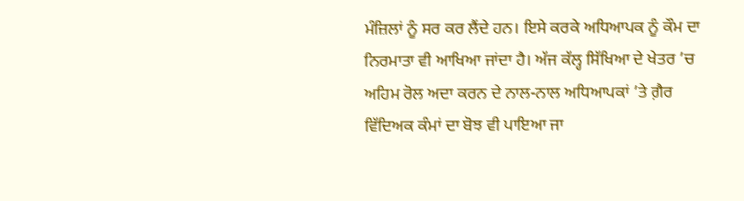ਮੰਜ਼ਿਲਾਂ ਨੂੰ ਸਰ ਕਰ ਲੈਂਦੇ ਹਨ। ਇਸੇ ਕਰਕੇ ਅਧਿਆਪਕ ਨੂੰ ਕੌਮ ਦਾ ਨਿਰਮਾਤਾ ਵੀ ਆਖਿਆ ਜਾਂਦਾ ਹੈ। ਅੱਜ ਕੱਲ੍ਹ ਸਿੱਖਿਆ ਦੇ ਖੇਤਰ ’ਚ ਅਹਿਮ ਰੋਲ ਅਦਾ ਕਰਨ ਦੇ ਨਾਲ-ਨਾਲ ਅਧਿਆਪਕਾਂ ’ਤੇ ਗ਼ੈਰ ਵਿੱਦਿਅਕ ਕੰਮਾਂ ਦਾ ਬੋਝ ਵੀ ਪਾਇਆ ਜਾ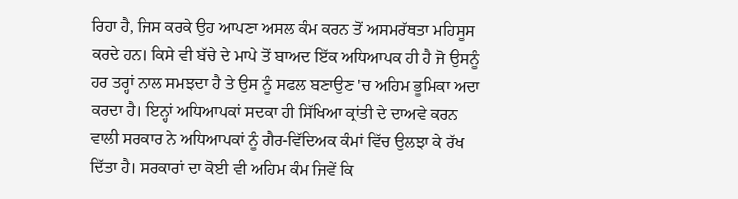ਰਿਹਾ ਹੈ, ਜਿਸ ਕਰਕੇ ਉਹ ਆਪਣਾ ਅਸਲ ਕੰਮ ਕਰਨ ਤੋਂ ਅਸਮਰੱਥਤਾ ਮਹਿਸੂਸ ਕਰਦੇ ਹਨ। ਕਿਸੇ ਵੀ ਬੱਚੇ ਦੇ ਮਾਪੇ ਤੋਂ ਬਾਅਦ ਇੱਕ ਅਧਿਆਪਕ ਹੀ ਹੈ ਜੋ ਉਸਨੂੰ ਹਰ ਤਰ੍ਹਾਂ ਨਾਲ ਸਮਝਦਾ ਹੈ ਤੇ ਉਸ ਨੂੰ ਸਫਲ ਬਣਾਉਣ 'ਚ ਅਹਿਮ ਭੂਮਿਕਾ ਅਦਾ ਕਰਦਾ ਹੈ। ਇਨ੍ਹਾਂ ਅਧਿਆਪਕਾਂ ਸਦਕਾ ਹੀ ਸਿੱਖਿਆ ਕ੍ਰਾਂਤੀ ਦੇ ਦਾਅਵੇ ਕਰਨ ਵਾਲੀ ਸਰਕਾਰ ਨੇ ਅਧਿਆਪਕਾਂ ਨੂੰ ਗੈਰ-ਵਿੱਦਿਅਕ ਕੰਮਾਂ ਵਿੱਚ ਉਲਝਾ ਕੇ ਰੱਖ ਦਿੱਤਾ ਹੈ। ਸਰਕਾਰਾਂ ਦਾ ਕੋਈ ਵੀ ਅਹਿਮ ਕੰਮ ਜਿਵੇਂ ਕਿ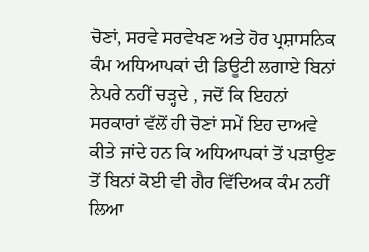ਚੋਣਾਂ, ਸਰਵੇ ਸਰਵੇਖਣ ਅਤੇ ਹੋਰ ਪ੍ਰਸ਼ਾਸਨਿਕ ਕੰਮ ਅਧਿਆਪਕਾਂ ਦੀ ਡਿਊਟੀ ਲਗਾਏ ਬਿਨਾਂ ਨੇਪਰੇ ਨਹੀਂ ਚੜ੍ਹਦੇ , ਜਦੋਂ ਕਿ ਇਹਨਾਂ ਸਰਕਾਰਾਂ ਵੱਲੋਂ ਹੀ ਚੋਣਾਂ ਸਮੇਂ ਇਹ ਦਾਅਵੇ ਕੀਤੇ ਜਾਂਦੇ ਹਨ ਕਿ ਅਧਿਆਪਕਾਂ ਤੋਂ ਪੜਾਉਣ ਤੋਂ ਬਿਨਾਂ ਕੋਈ ਵੀ ਗੈਰ ਵਿੱਦਿਅਕ ਕੰਮ ਨਹੀਂ ਲਿਆ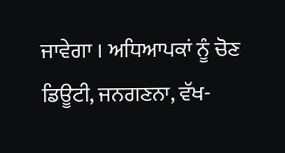ਜਾਵੇਗਾ । ਅਧਿਆਪਕਾਂ ਨੂੰ ਚੋਣ ਡਿਊਟੀ, ਜਨਗਣਨਾ, ਵੱਖ-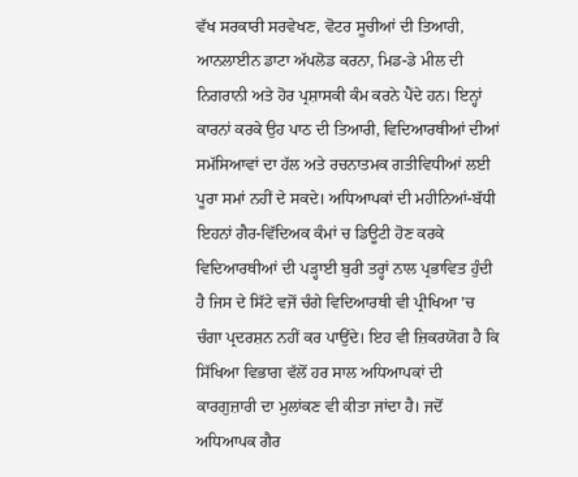ਵੱਖ ਸਰਕਾਰੀ ਸਰਵੇਖਣ, ਵੋਟਰ ਸੂਚੀਆਂ ਦੀ ਤਿਆਰੀ, ਆਨਲਾਈਨ ਡਾਟਾ ਅੱਪਲੋਡ ਕਰਨਾ, ਮਿਡ-ਡੇ ਮੀਲ ਦੀ ਨਿਗਰਾਨੀ ਅਤੇ ਹੋਰ ਪ੍ਰਸ਼ਾਸਕੀ ਕੰਮ ਕਰਨੇ ਪੈਂਦੇ ਹਨ। ਇਨ੍ਹਾਂ ਕਾਰਨਾਂ ਕਰਕੇ ਉਹ ਪਾਠ ਦੀ ਤਿਆਰੀ, ਵਿਦਿਆਰਥੀਆਂ ਦੀਆਂ ਸਮੱਸਿਆਵਾਂ ਦਾ ਹੱਲ ਅਤੇ ਰਚਨਾਤਮਕ ਗਤੀਵਿਧੀਆਂ ਲਈ ਪੂਰਾ ਸਮਾਂ ਨਹੀਂ ਦੇ ਸਕਦੇ। ਅਧਿਆਪਕਾਂ ਦੀ ਮਹੀਨਿਆਂ-ਬੱਧੀ ਇਹਨਾਂ ਗੈਰ-ਵਿੱਦਿਅਕ ਕੰਮਾਂ ਚ ਡਿਊਟੀ ਹੋਣ ਕਰਕੇ ਵਿਦਿਆਰਥੀਆਂ ਦੀ ਪੜ੍ਹਾਈ ਬੁਰੀ ਤਰ੍ਹਾਂ ਨਾਲ ਪ੍ਰਭਾਵਿਤ ਹੁੰਦੀ ਹੈ ਜਿਸ ਦੇ ਸਿੱਟੇ ਵਜੋਂ ਚੰਗੇ ਵਿਦਿਆਰਥੀ ਵੀ ਪ੍ਰੀਖਿਆ 'ਚ ਚੰਗਾ ਪ੍ਰਦਰਸ਼ਨ ਨਹੀਂ ਕਰ ਪਾਉਂਦੇ। ਇਹ ਵੀ ਜ਼ਿਕਰਯੋਗ ਹੈ ਕਿ ਸਿੱਖਿਆ ਵਿਭਾਗ ਵੱਲੋਂ ਹਰ ਸਾਲ ਅਧਿਆਪਕਾਂ ਦੀ ਕਾਰਗੁਜ਼ਾਰੀ ਦਾ ਮੁਲਾਂਕਣ ਵੀ ਕੀਤਾ ਜਾਂਦਾ ਹੈ। ਜਦੋਂ ਅਧਿਆਪਕ ਗੈਰ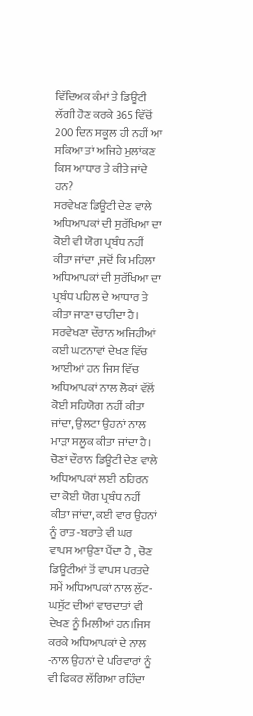ਵਿੱਦਿਅਕ ਕੰਮਾਂ ਤੇ ਡਿਊਟੀ ਲੱਗੀ ਹੋਣ ਕਰਕੇ 365 ਵਿੱਚੋਂ 200 ਦਿਨ ਸਕੂਲ ਹੀ ਨਹੀਂ ਆ ਸਕਿਆ ਤਾਂ ਅਜਿਹੇ ਮੁਲਾਂਕਣ ਕਿਸ ਆਧਾਰ ਤੇ ਕੀਤੇ ਜਾਂਦੇ ਹਨ?
ਸਰਵੇਖਣ ਡਿਊਟੀ ਦੇਣ ਵਾਲੇ ਅਧਿਆਪਕਾਂ ਦੀ ਸੁਰੱਖਿਆ ਦਾ ਕੋਈ ਵੀ ਯੋਗ ਪ੍ਰਬੰਧ ਨਹੀਂ ਕੀਤਾ ਜਾਂਦਾ ,ਜਦੋਂ ਕਿ ਮਹਿਲਾ ਅਧਿਆਪਕਾਂ ਦੀ ਸੁਰੱਖਿਆ ਦਾ ਪ੍ਰਬੰਧ ਪਹਿਲ ਦੇ ਆਧਾਰ ਤੇ ਕੀਤਾ ਜਾਣਾ ਚਾਹੀਦਾ ਹੈ। ਸਰਵੇਖਣਾ ਦੌਰਾਨ ਅਜਿਹੀਆਂ ਕਈ ਘਟਨਾਵਾਂ ਦੇਖਣ ਵਿੱਚ ਆਈਆਂ ਹਨ ਜਿਸ ਵਿੱਚ ਅਧਿਆਪਕਾਂ ਨਾਲ ਲੋਕਾਂ ਵੱਲੋਂ ਕੋਈ ਸਹਿਯੋਗ ਨਹੀਂ ਕੀਤਾ ਜਾਂਦਾ, ਉਲਟਾ ਉਹਨਾਂ ਨਾਲ ਮਾੜਾ ਸਲੂਕ ਕੀਤਾ ਜਾਂਦਾ ਹੈ। ਚੋਣਾਂ ਦੌਰਾਨ ਡਿਊਟੀ ਦੇਣ ਵਾਲੇ ਅਧਿਆਪਕਾਂ ਲਈ ਠਹਿਰਨ ਦਾ ਕੋਈ ਯੋਗ ਪ੍ਰਬੰਧ ਨਹੀਂ ਕੀਤਾ ਜਾਂਦਾ, ਕਈ ਵਾਰ ਉਹਨਾਂ ਨੂੰ ਰਾਤ -ਬਰਾਤੇ ਵੀ ਘਰ ਵਾਪਸ ਆਉਣਾ ਪੈਂਦਾ ਹੈ , ਚੋਣ ਡਿਊਟੀਆਂ ਤੋਂ ਵਾਪਸ ਪਰਤਦੇ ਸਮੇਂ ਅਧਿਆਪਕਾਂ ਨਾਲ ਲੁੱਟ-ਘਸੁੱਟ ਦੀਆਂ ਵਾਰਦਾਤਾਂ ਵੀ ਦੇਖਣ ਨੂੰ ਮਿਲੀਆਂ ਹਨ।ਜਿਸ ਕਰਕੇ ਅਧਿਆਪਕਾਂ ਦੇ ਨਾਲ -ਨਾਲ ਉਹਨਾਂ ਦੇ ਪਰਿਵਾਰਾਂ ਨੂੰ ਵੀ ਫਿਕਰ ਲੱਗਿਆ ਰਹਿੰਦਾ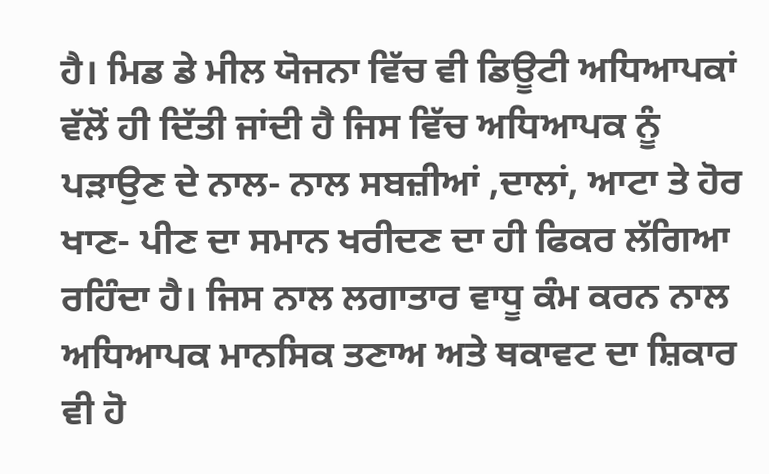ਹੈ। ਮਿਡ ਡੇ ਮੀਲ ਯੋਜਨਾ ਵਿੱਚ ਵੀ ਡਿਊਟੀ ਅਧਿਆਪਕਾਂ ਵੱਲੋਂ ਹੀ ਦਿੱਤੀ ਜਾਂਦੀ ਹੈ ਜਿਸ ਵਿੱਚ ਅਧਿਆਪਕ ਨੂੰ ਪੜਾਉਣ ਦੇ ਨਾਲ- ਨਾਲ ਸਬਜ਼ੀਆਂ ,ਦਾਲਾਂ, ਆਟਾ ਤੇ ਹੋਰ ਖਾਣ- ਪੀਣ ਦਾ ਸਮਾਨ ਖਰੀਦਣ ਦਾ ਹੀ ਫਿਕਰ ਲੱਗਿਆ ਰਹਿੰਦਾ ਹੈ। ਜਿਸ ਨਾਲ ਲਗਾਤਾਰ ਵਾਧੂ ਕੰਮ ਕਰਨ ਨਾਲ ਅਧਿਆਪਕ ਮਾਨਸਿਕ ਤਣਾਅ ਅਤੇ ਥਕਾਵਟ ਦਾ ਸ਼ਿਕਾਰ ਵੀ ਹੋ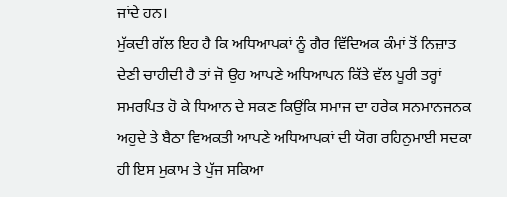ਜਾਂਦੇ ਹਨ।
ਮੁੱਕਦੀ ਗੱਲ ਇਹ ਹੈ ਕਿ ਅਧਿਆਪਕਾਂ ਨੂੰ ਗੈਰ ਵਿੱਦਿਅਕ ਕੰਮਾਂ ਤੋਂ ਨਿਜ਼ਾਤ ਦੇਣੀ ਚਾਹੀਦੀ ਹੈ ਤਾਂ ਜੋ ਉਹ ਆਪਣੇ ਅਧਿਆਪਨ ਕਿੱਤੇ ਵੱਲ ਪੂਰੀ ਤਰ੍ਹਾਂ ਸਮਰਪਿਤ ਹੋ ਕੇ ਧਿਆਨ ਦੇ ਸਕਣ ਕਿਉਂਕਿ ਸਮਾਜ ਦਾ ਹਰੇਕ ਸਨਮਾਨਜਨਕ ਅਹੁਦੇ ਤੇ ਬੈਠਾ ਵਿਅਕਤੀ ਆਪਣੇ ਅਧਿਆਪਕਾਂ ਦੀ ਯੋਗ ਰਹਿਨੁਮਾਈ ਸਦਕਾ ਹੀ ਇਸ ਮੁਕਾਮ ਤੇ ਪੁੱਜ ਸਕਿਆ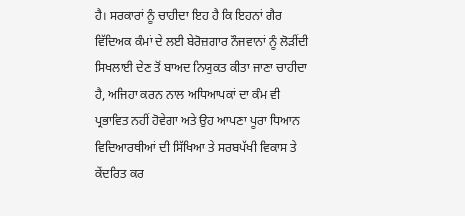ਹੈ। ਸਰਕਾਰਾਂ ਨੂੰ ਚਾਹੀਦਾ ਇਹ ਹੈ ਕਿ ਇਹਨਾਂ ਗੈਰ ਵਿੱਦਿਅਕ ਕੰਮਾਂ ਦੇ ਲਈ ਬੇਰੋਜ਼ਗਾਰ ਨੌਜਵਾਨਾਂ ਨੂੰ ਲੋੜੀਂਦੀ ਸਿਖਲਾਈ ਦੇਣ ਤੋਂ ਬਾਅਦ ਨਿਯੁਕਤ ਕੀਤਾ ਜਾਣਾ ਚਾਹੀਦਾ ਹੈ, ਅਜਿਹਾ ਕਰਨ ਨਾਲ ਅਧਿਆਪਕਾਂ ਦਾ ਕੰਮ ਵੀ ਪ੍ਰਭਾਵਿਤ ਨਹੀਂ ਹੋਵੇਗਾ ਅਤੇ ਉਹ ਆਪਣਾ ਪੂਰਾ ਧਿਆਨ ਵਿਦਿਆਰਥੀਆਂ ਦੀ ਸਿੱਖਿਆ ਤੇ ਸਰਬਪੱਖੀ ਵਿਕਾਸ ਤੇ ਕੇਂਦਰਿਤ ਕਰ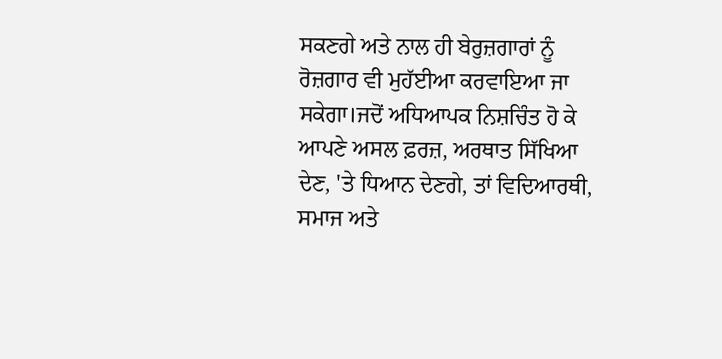ਸਕਣਗੇ ਅਤੇ ਨਾਲ ਹੀ ਬੇਰੁਜ਼ਗਾਰਾਂ ਨੂੰ ਰੋਜ਼ਗਾਰ ਵੀ ਮੁਹੱਈਆ ਕਰਵਾਇਆ ਜਾ ਸਕੇਗਾ।ਜਦੋਂ ਅਧਿਆਪਕ ਨਿਸ਼ਚਿੰਤ ਹੋ ਕੇ ਆਪਣੇ ਅਸਲ ਫ਼ਰਜ਼, ਅਰਥਾਤ ਸਿੱਖਿਆ ਦੇਣ, 'ਤੇ ਧਿਆਨ ਦੇਣਗੇ, ਤਾਂ ਵਿਦਿਆਰਥੀ, ਸਮਾਜ ਅਤੇ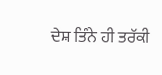ਦੇਸ਼ ਤਿੰਨੇ ਹੀ ਤਰੱਕੀ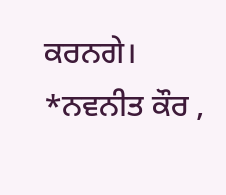ਕਰਨਗੇ।
*ਨਵਨੀਤ ਕੌਰ ,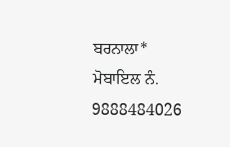ਬਰਨਾਲਾ*
ਮੋਬਾਇਲ ਨੰ. 9888484026